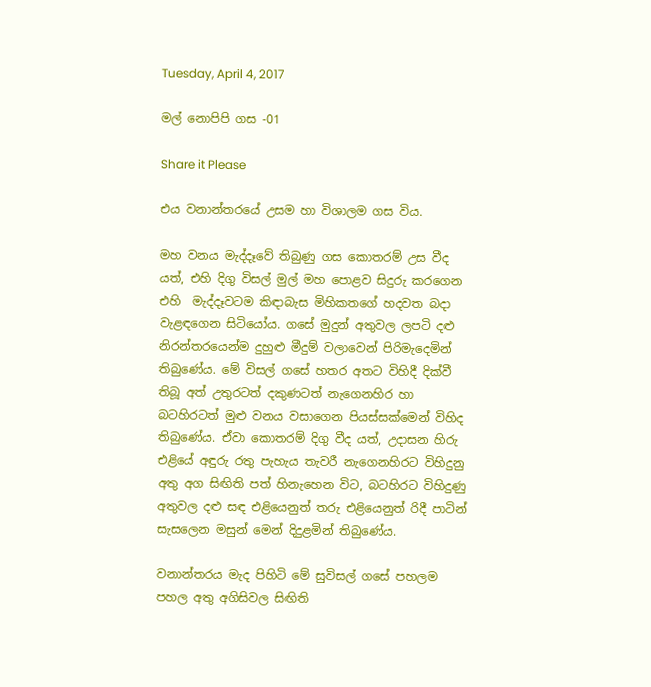Tuesday, April 4, 2017

මල් නොපිපි ගස -01

Share it Please

එය වනාන්තරයේ උසම හා විශාලම ගස විය.

මහ වනය මැද්දෑවේ තිබුණු ගස කොතරම් උස වීද යත්, එහි දිගු විසල් මුල් මහ පොළව සිදුරු කරගෙන එහි  මැද්දෑවටම කිඳාබැස මිහිකතගේ හදවත බදා වැළඳගෙන සිටියෝය. ගසේ මුදුන් අතුවල ලපටි දළු නිරන්තරයෙන්ම දුහුළු මීදුම් වලාවෙන් පිරිමැදෙමින් තිබුණේය. මේ විසල් ගසේ හතර අතට විහිදී දික්වී තිබූ අත් උතුරටත් දකුණටත් නැගෙනහිර හා බටහිරටත් මුළු වනය වසාගෙන පියස්සක්මෙන් විහිද තිබුණේය. ඒවා කොතරම් දිගු වීද යත්, උදාසන හිරු එළියේ අඳුරු රතු පැහැය තැවරී නැගෙනහිරට විහිදුනු අතු අග සිඟිති පත් හිනැහෙන විට, බටහිරට විහිදුණු අතුවල දළු සඳ එළියෙනුත් තරු එළියෙනුත් රිදී පාටින් සැසලෙන මසුන් මෙන් දිදුළමින් තිබුණේය.

වනාන්තරය මැද පිහිටි මේ සුවිසල් ගසේ පහලම පහල අතු අගිසිවල සිඟිති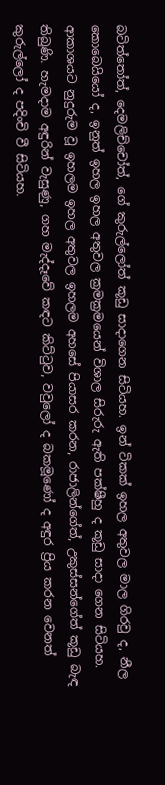බටිත්තෝත්, දෙමලිච්චෝත්, ගේ කුරුල්ලෝත් කූඩු සාදාගෙන සිටියහ. ඉන් ටිකක් ඉහල අතුවල මාල ගිරවු ද, නීල කොබෙයියෝ ද, ඉනුත් ඉහල ඉහල අතුවල ක්‍රමක්‍රමයෙන් විශාල සිරුරු ඇති පක්ෂීහු ද කූඩු සාදා ගෙන සිටියහ. ආකාශයට නුදුරුම වූ ඉහලම ඉහල අතුවල ඉහලම අහසේ පියාසර කරන, රාජාලින්ගේත්, උකුස්සන්ගේත් කූඩු බැඳ තිබුණි. හැමදාම අඳුරින් වැසුණු, ගහ මැද්දෑවේ කඳට කිට්ටුව, වවුලෝ ද බකමූණෝ ද අඳුර ප්‍රිය කරන වෙනත් කුරුල්ලෝ ද පදිංචි වී සිටියහ.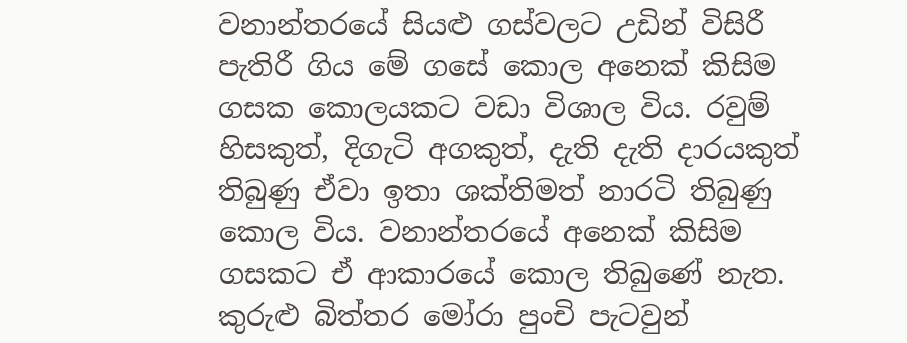වනාන්තරයේ සියළු ගස්වලට උඩින් විසිරී පැතිරී ගිය මේ ගසේ කොල අනෙක් කිසිම ගසක කොලයකට වඩා විශාල විය. රවුම් හිසකුත්, දිගැටි අගකුත්, දැති දැති දාරයකුත් තිබුණු ඒවා ඉතා ශක්තිමත් නාරටි තිබුණු කොල විය. වනාන්තරයේ අනෙක් කිසිම ගසකට ඒ ආකාරයේ කොල තිබුණේ නැත. කුරුළු බිත්තර මෝරා පුංචි පැටවුන්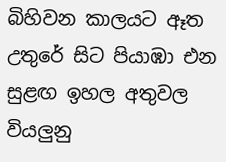බිහිවන කාලයට ඈත උතුරේ සිට පියාඹා එන සුළඟ ඉහල අතුවල වියලුනු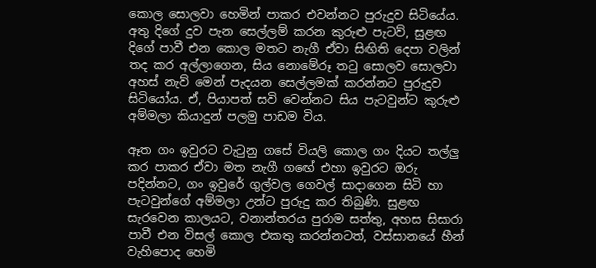කොල සොලවා හෙමින් පාකර එවන්නට පුරුදුව සිටියේය. අතු දිගේ දුව පැන සෙල්ලම් කරන කුරුළු පැටව්, සුළඟ දිගේ පාවී එන කොල මතට නැගී ඒවා සිඟිති දෙපා වලින් තද කර අල්ලාගෙන, සිය නොමේරූ තටු සොලව සොලවා අහස් නැව් මෙන් පැදයන සෙල්ලමක් කරන්නට පුරුදුව සිටියෝය. ඒ, පියාපත් සවි වෙන්නට සිය පැටවුන්ට කුරුළු අම්මලා කියාදුන් පලමු පාඩම විය.

ඈත ගං ඉවුරට වැටුනු ගසේ වියලි කොල ගං දියට තල්ලු කර පාකර ඒවා මත නැගී ගඟේ එහා ඉවුරට ඔරු පදින්නට, ගං ඉවුරේ ගුල්වල ගෙවල් සාදාගෙන සිටි හා පැටවුන්ගේ අම්මලා උන්ට පුරුදු කර තිබුණි. සුළඟ සැරවෙන කාලයට, වනාන්තරය පුරාම සත්තු, අහස සිසාරා පාවී එන විසල් කොල එකතු කරන්නටත්, වස්සානයේ හීන් වැහිපොද හෙමි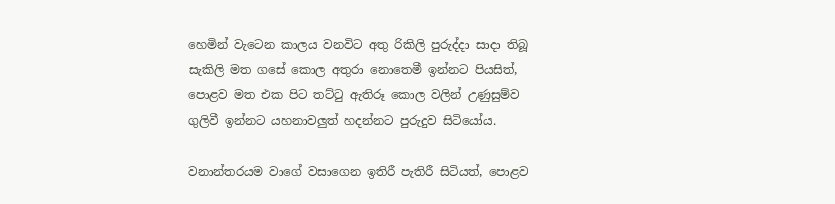හෙමින් වැටෙන කාලය වනවිට අතු රිකිලි පුරුද්දා සාදා තිබූ සැකිලි මත ගසේ කොල අතුරා නොතෙමී ඉන්නට පියසිත්, පොළව මත එක පිට තට්ටු ඇතිරූ කොල වලින් උණුසුම්ව ගුලිවී ඉන්නට යහනාවලුත් හදන්නට පුරුදුව සිටියෝය.

වනාන්තරයම වාගේ වසාගෙන ඉතිරී පැතිරී සිටියත්, පොළව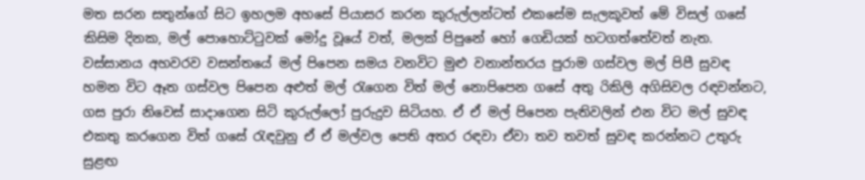මත සරන සතුන්ගේ සිට ඉහලම අහසේ පියාසර කරන කුරුල්ලන්ටත් එකසේම සැලකූවත් මේ විසල් ගසේ කිසිම දිනක, මල් පොහොට්ටුවක් මෝදු වූයේ වත්, මලක් පිපුනේ හෝ ගෙඩියක් හටගත්තේවත් නැත. වස්සානය අහවරව වසන්තයේ මල් පිපෙන සමය වනවිට මුළු වනාන්තරය පුරාම ගස්වල මල් පිපී සුවඳ හමන විට ඈත ගස්වල පිපෙන අළුත් මල් රැගෙන විත් මල් නොපිපෙන ගසේ අතු රිකිලි අගිසිවල රඳවන්නට, ගස පුරා නිවෙස් සාදාගෙන සිටි කුරුල්ලෝ පුරුදුව සිටියහ. ඒ ඒ මල් පිපෙන පැතිවලින් එන විට මල් සුවඳ එකතු කරගෙන විත් ගසේ රැඳවුනු ඒ ඒ මල්වල පෙති අතර රඳවා ඒවා තව තවත් සුවඳ කරන්නට උතුරු සුළඟ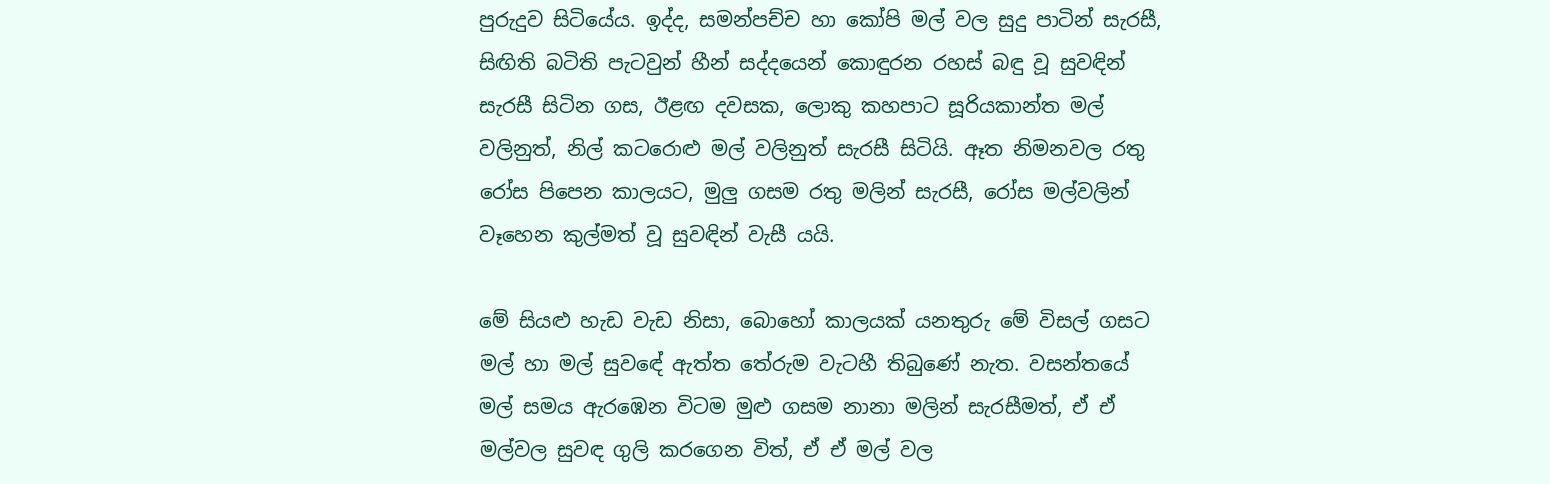පුරුදුව සිටියේය. ඉද්ද, සමන්පච්ච හා කෝපි මල් වල සුදු පාටින් සැරසී, සිඟිති බටිති පැටවුන් හීන් සද්දයෙන් කොඳුරන රහස් බඳු වූ සුවඳින් සැරසී සිටින ගස, ඊළඟ දවසක, ලොකු කහපාට සූරියකාන්ත මල් වලිනුත්, නිල් කටරොළු මල් වලිනුත් සැරසී සිටියි. ඈත නිමනවල රතු රෝස පිපෙන කාලයට, මුලු ගසම රතු මලින් සැරසී, රෝස මල්වලින් වෑහෙන කුල්මත් වූ සුවඳින් වැසී යයි.

මේ සියළු හැඩ වැඩ නිසා, බොහෝ කාලයක් යනතුරු මේ විසල් ගසට මල් හා මල් සුවඳේ ඇත්ත තේරුම වැටහී තිබුණේ නැත. වසන්තයේ මල් සමය ඇරඹෙන විටම මුළු ගසම නානා මලින් සැරසීමත්, ඒ ඒ මල්වල සුවඳ ගුලි කරගෙන විත්, ඒ ඒ මල් වල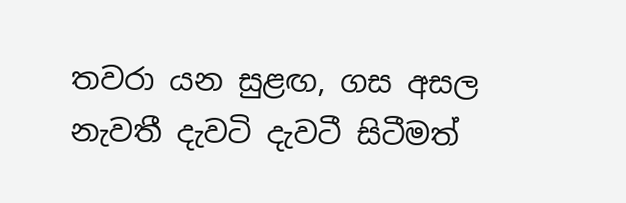තවරා යන සුළඟ, ගස අසල නැවතී දැවටි දැවටී සිටීමත්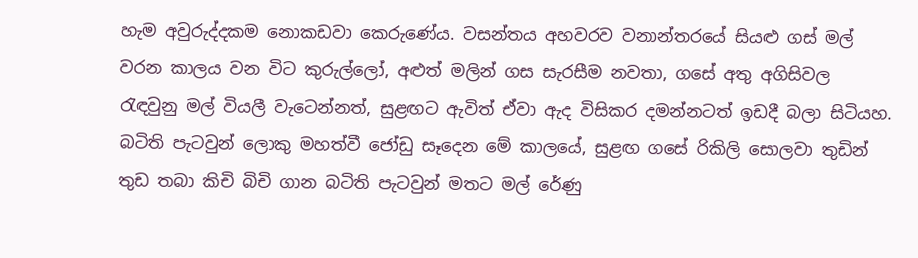හැම අවුරුද්දකම නොකඩවා කෙරුණේය. වසන්තය අහවරව වනාන්තරයේ සියළු ගස් මල් වරන කාලය වන විට කුරුල්ලෝ, අළුත් මලින් ගස සැරසීම නවතා, ගසේ අතු අගිසිවල රැඳවුනු මල් වියලී වැටෙන්නත්, සුළඟට ඇවිත් ඒවා ඇද විසිකර දමන්නටත් ඉඩදී බලා සිටියහ. බටිති පැටවුන් ලොකු මහත්වී ජෝඩු සෑදෙන මේ කාලයේ, සුළඟ ගසේ රිකිලි සොලවා තුඩින් තුඩ තබා කිචි බිචි ගාන බටිති පැටවුන් මතට මල් රේණු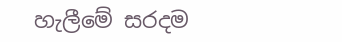හැලීමේ සරදම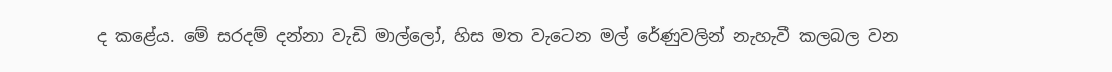ද කළේය. මේ සරදම් දන්නා වැඩි මාල්ලෝ, හිස මත වැටෙන මල් රේණුවලින් නැහැවී කලබල වන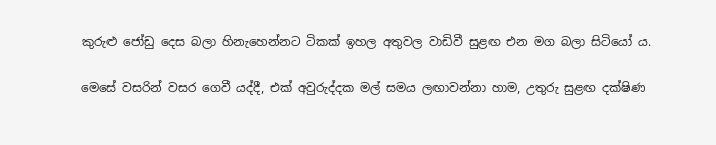කුරුළු ජෝඩු දෙස බලා හිනැහෙන්නට ටිකක් ඉහල අතුවල වාඩිවී සුළඟ එන මග බලා සිටියෝ ය.

මෙසේ වසරින් වසර ගෙවී යද්දී, එක් අවුරුද්දක මල් සමය ලඟාවන්නා හාම, උතුරු සුළඟ දක්ෂිණ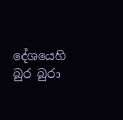දේශයෙහි බුර බුරා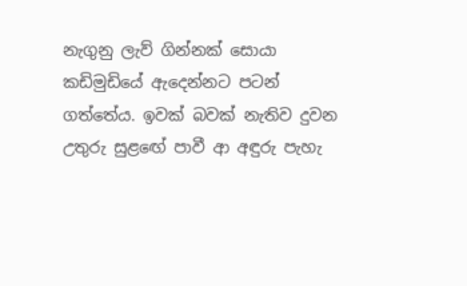නැගුනු ලැව් ගින්නක් සොයා කඩිමුඩියේ ඇදෙන්නට පටන් ගත්තේය. ඉවක් බවක් නැතිව දුවන උතුරු සුළඟේ පාවී ආ අඳුරු පැහැ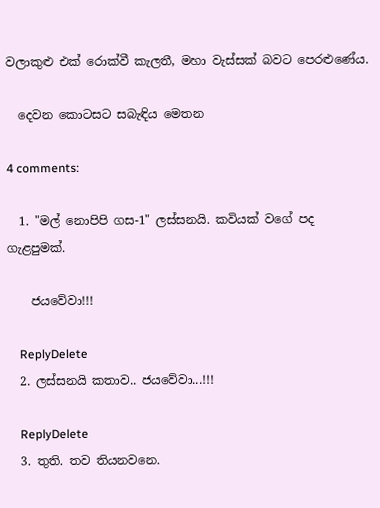වලාකුළු එක් රොක්වී කැලතී, මහා වැස්සක් බවට පෙරළුණේය.

  දෙවන කොටසට සබැඳිය මෙතන

4 comments:

  1. "මල් නොපිපි ගස-1" ලස්සනයි. කවියක් වගේ පද ගැළපුමක්.

    ජයවේවා!!!

    ReplyDelete
  2. ලස්සනයි කතාව.. ජයවේවා...!!!

    ReplyDelete
  3. තුති. තව තියනවනෙ.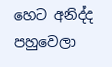හෙට අනිද්ද පහුවෙලා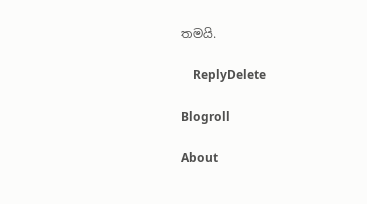තමයි.

    ReplyDelete

Blogroll

About